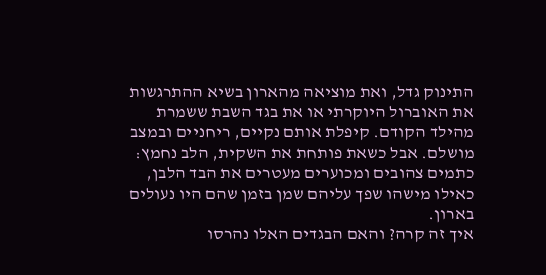התינוק גדל, ואת מוציאה מהארון בשיא ההתרגשות את האוברול היוקרתי או את בגד השבת ששמרת מהילד הקודם. קיפלת אותם נקיים, ריחניים ובמצב מושלם. אבל כשאת פותחת את השקית, הלב נחמץ: כתמים צהובים ומכוערים מעטרים את הבד הלבן, כאילו מישהו שפך עליהם שמן בזמן שהם היו נעולים בארון.
איך זה קרה? והאם הבגדים האלו נהרסו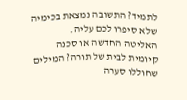לתמיד? התשובה נמצאת בכימיה שלא סיפרו לכם עליה.
האליטה החדשה או סכנה קיומית לבית של תורה? המילים שחוללו סערה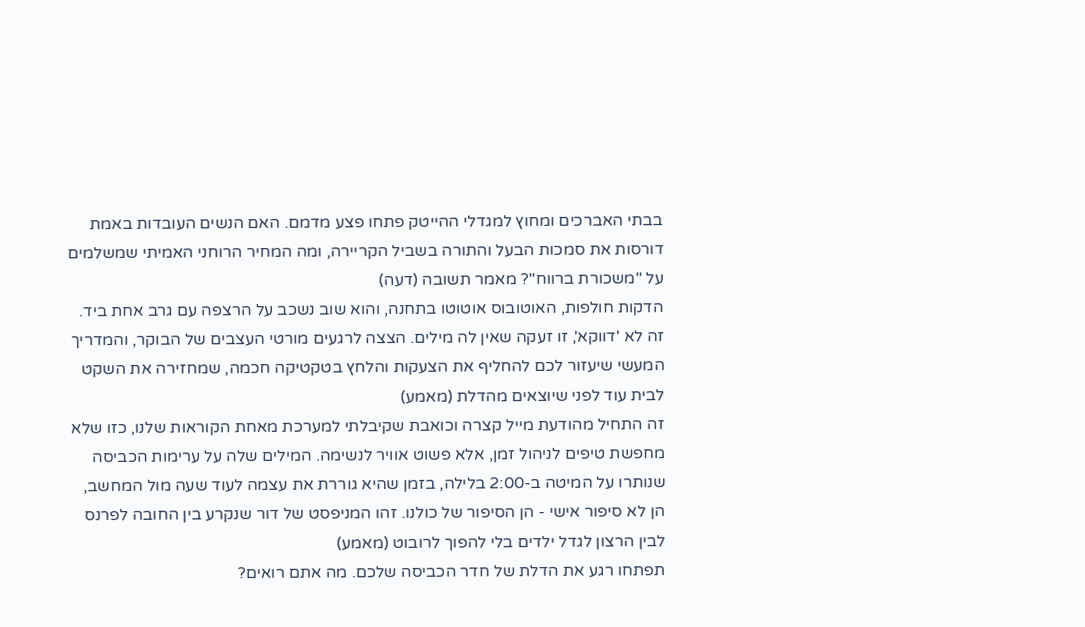בבתי האברכים ומחוץ למגדלי ההייטק פתחו פצע מדמם. האם הנשים העובדות באמת דורסות את סמכות הבעל והתורה בשביל הקריירה, ומה המחיר הרוחני האמיתי שמשלמים על "משכורת ברווח"? מאמר תשובה (דעה)
הדקות חולפות, האוטובוס אוטוטו בתחנה, והוא שוב נשכב על הרצפה עם גרב אחת ביד. זה לא 'דווקא', זו זעקה שאין לה מילים. הצצה לרגעים מורטי העצבים של הבוקר, והמדריך המעשי שיעזור לכם להחליף את הצעקות והלחץ בטקטיקה חכמה, שמחזירה את השקט לבית עוד לפני שיוצאים מהדלת (מאמע)
זה התחיל מהודעת מייל קצרה וכואבת שקיבלתי למערכת מאחת הקוראות שלנו, כזו שלא מחפשת טיפים לניהול זמן, אלא פשוט אוויר לנשימה. המילים שלה על ערימות הכביסה שנותרו על המיטה ב-2:00 בלילה, בזמן שהיא גוררת את עצמה לעוד שעה מול המחשב, הן לא סיפור אישי - הן הסיפור של כולנו. זהו המניפסט של דור שנקרע בין החובה לפרנס לבין הרצון לגדל ילדים בלי להפוך לרובוט (מאמע)
תפתחו רגע את הדלת של חדר הכביסה שלכם. מה אתם רואים?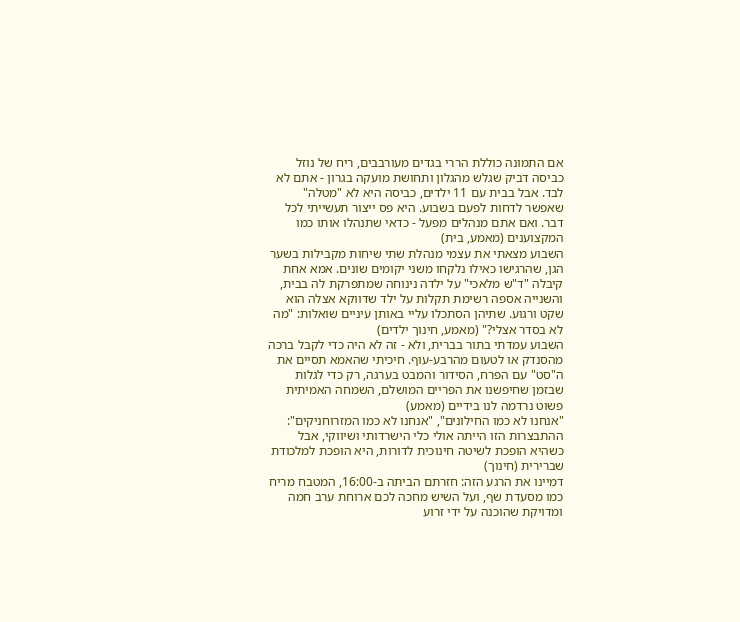אם התמונה כוללת הררי בגדים מעורבבים, ריח של נוזל כביסה דביק שגלש מהגלון ותחושת מועקה בגרון - אתם לא לבד. אבל בבית עם 11 ילדים, כביסה היא לא "מטלה" שאפשר לדחות לפעם בשבוע. היא פס ייצור תעשייתי לכל דבר. ואם אתם מנהלים מפעל - כדאי שתנהלו אותו כמו המקצוענים (מאמע, בית)
השבוע מצאתי את עצמי מנהלת שתי שיחות מקבילות בשער הגן, שהרגישו כאילו נלקחו משני יקומים שונים. אמא אחת קיבלה "ד"ש מלאכי" על ילדה נינוחה שמתפרקת לה בבית, והשנייה אספה רשימת תקלות על ילד שדווקא אצלה הוא שקט ורגוע. שתיהן הסתכלו עליי באותן עיניים שואלות: "מה לא בסדר אצלי?" (מאמע, חינוך ילדים)
השבוע עמדתי בתור בברית, ולא - זה לא היה כדי לקבל ברכה מהסנדק או לטעום מהרבע-עוף. חיכיתי שהאמא תסיים את ה"סט" עם הפרח, הסידור והמבט בערגה, רק כדי לגלות שבזמן שחיפשנו את הפריים המושלם, השמחה האמיתית פשוט נרדמה לנו בידיים (מאמע)
"אנחנו לא כמו החילונים", "אנחנו לא כמו המזרוחניקים": ההתבצרות הזו הייתה אולי כלי הישרדותי ושיווקי, אבל כשהיא הופכת לשיטה חינוכית לדורות, היא הופכת למלכודת שברירית (חינוך)
דמיינו את הרגע הזה: חזרתם הביתה ב-16:00, המטבח מריח כמו מסעדת שף, ועל השיש מחכה לכם ארוחת ערב חמה ומדויקת שהוכנה על ידי זרוע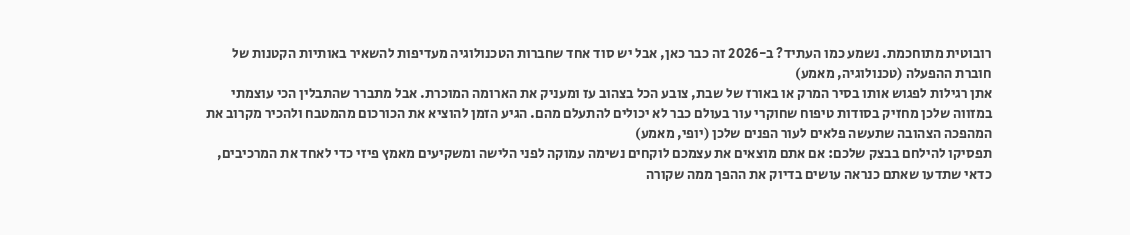רובוטית מתוחכמת. נשמע כמו העתיד? ב-2026 זה כבר כאן, אבל יש סוד אחד שחברות הטכנולוגיה מעדיפות להשאיר באותיות הקטנות של חוברת ההפעלה (טכנולוגיה, מאמע)
אתן רגילות לפגוש אותו בסיר המרק או באורז של שבת, צובע הכל בצהוב עז ומעניק את הארומה המוכרת. אבל מתברר שהתבלין הכי עוצמתי במזווה שלכן מחזיק בסודות טיפוח שחוקרי עור בעולם כבר לא יכולים להתעלם מהם. הגיע הזמן להוציא את הכורכום מהמטבח ולהכיר מקרוב את המהפכה הצהובה שתעשה פלאים לעור הפנים שלכן (יופי, מאמע)
תפסיקו להילחם בבצק שלכם: אם אתם מוצאים את עצמכם לוקחים נשימה עמוקה לפני הלישה ומשקיעים מאמץ פיזי כדי לאחד את המרכיבים, כדאי שתדעו שאתם כנראה עושים בדיוק את ההפך ממה שקורה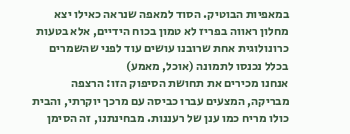במאפיות הבוטיק. הסוד למאפה שנראה כאילו יצא מחלון ראווה בפריז לא טמון בכוח הידיים, אלא בטעות כרונולוגית אחת שרובנו עושים עוד לפני שהשמרים בכלל נכנסו לתמונה (אוכל, מאמע)
אנחנו מכירים את תחושת הסיפוק הזו: הרצפה מבריקה, המצעים עברו כביסה עם מרכך יוקרתי, והבית כולו מריח כמו ענן של רעננות. מבחינתנו, זה הסימן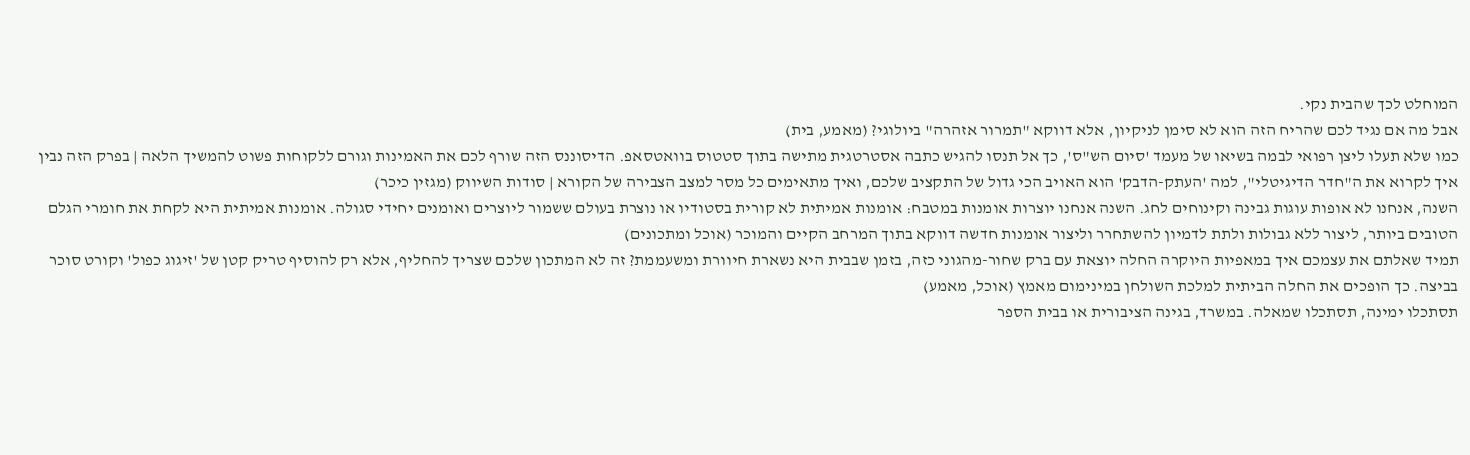המוחלט לכך שהבית נקי.
אבל מה אם נגיד לכם שהריח הזה הוא לא סימן לניקיון, אלא דווקא "תמרור אזהרה" ביולוגי? (מאמע, בית)
כמו שלא תעלו ליצן רפואי לבמה בשיאו של מעמד 'סיום הש"ס', כך אל תנסו להגיש כתבה אסטרטגית מתישה בתוך סטטוס בוואטסאפ. הדיסוננס הזה שורף לכם את האמינות וגורם ללקוחות פשוט להמשיך הלאה | בפרק הזה נבין איך לקרוא את ה"חדר הדיגיטלי", למה 'העתק-הדבק' הוא האויב הכי גדול של התקציב שלכם, ואיך מתאימים כל מסר למצב הצבירה של הקורא | סודות השיווק (מגזין כיכר)
השנה, אנחנו לא אופות עוגות גבינה וקינוחים לחג. השנה אנחנו יוצרות אומנות במטבח: אומנות אמיתית לא קורית בסטודיו או נוצרת בעולם ששמור ליוצרים ואומנים יחידי סגולה. אומנות אמיתית היא לקחת את חומרי הגלם הטובים ביותר, ליצור ללא גבולות ולתת לדמיון להשתחרר וליצור אומנות חדשה דווקא בתוך המרחב הקיים והמוכר (אוכל ומתכונים)
תמיד שאלתם את עצמכם איך במאפיות היוקרה החלה יוצאת עם ברק שחור-מהגוני כזה, בזמן שבבית היא נשארת חיוורת ומשעממת? זה לא המתכון שלכם שצריך להחליף, אלא רק להוסיף טריק קטן של 'זיגוג כפול' וקורט סוכר בביצה. כך הופכים את החלה הביתית למלכת השולחן במינימום מאמץ (אוכל, מאמע)
תסתכלו ימינה, תסתכלו שמאלה. במשרד, בגינה הציבורית או בבית הספר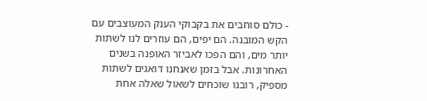- כולם סוחבים את בקבוקי הענק המעוצבים עם הקש המובנה. הם יפים, הם עוזרים לנו לשתות יותר מים, והם הפכו לאביזר האופנה בשנים האחרונות. אבל בזמן שאנחנו דואגים לשתות מספיק, רובנו שוכחים לשאול שאלה אחת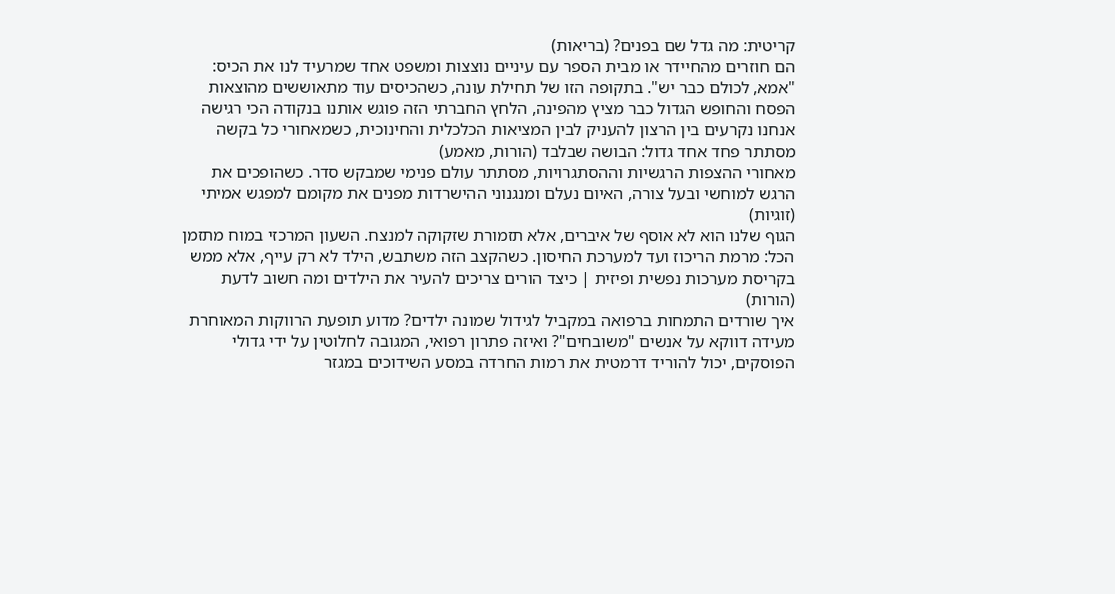קריטית: מה גדל שם בפנים? (בריאות)
הם חוזרים מהחיידר או מבית הספר עם עיניים נוצצות ומשפט אחד שמרעיד לנו את הכיס: "אמא, לכולם כבר יש". בתקופה הזו של תחילת עונה, כשהכיסים עוד מתאוששים מהוצאות הפסח והחופש הגדול כבר מציץ מהפינה, הלחץ החברתי הזה פוגש אותנו בנקודה הכי רגישה אנחנו נקרעים בין הרצון להעניק לבין המציאות הכלכלית והחינוכית, כשמאחורי כל בקשה מסתתר פחד אחד גדול: הבושה שבלבד (הורות, מאמע)
מאחורי ההצפות הרגשיות וההסתגרויות, מסתתר עולם פנימי שמבקש סדר. כשהופכים את הרגש למוחשי ובעל צורה, האיום נעלם ומנגנוני ההישרדות מפנים את מקומם למפגש אמיתי (זוגיות)
הגוף שלנו הוא לא אוסף של איברים, אלא תזמורת שזקוקה למנצח. השעון המרכזי במוח מתזמן הכל: מרמת הריכוז ועד למערכת החיסון. כשהקצב הזה משתבש, הילד לא רק עייף, אלא ממש בקריסת מערכות נפשית ופיזית | כיצד הורים צריכים להעיר את הילדים ומה חשוב לדעת (הורות)
איך שורדים התמחות ברפואה במקביל לגידול שמונה ילדים? מדוע תופעת הרווקות המאוחרת מעידה דווקא על אנשים "משובחים"? ואיזה פתרון רפואי, המגובה לחלוטין על ידי גדולי הפוסקים, יכול להוריד דרמטית את רמות החרדה במסע השידוכים במגזר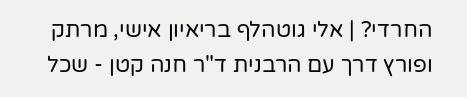החרדי? | אלי גוטהלף בריאיון אישי, מרתק ופורץ דרך עם הרבנית ד"ר חנה קטן - שכל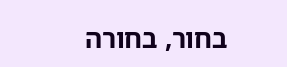בחור, בחורה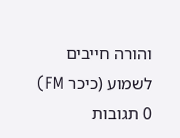והורה חייבים לשמוע (כיכר FM)
0 תגובות